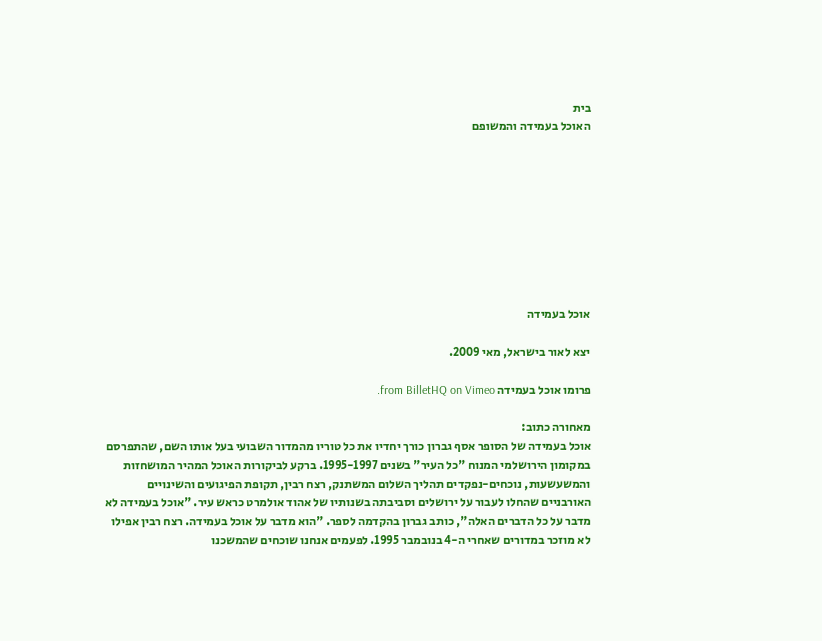בית
האוכל בעמידה והמשופם









אוכל בעמידה

יצא לאור בישראל, מאי 2009.

פרומו אוכל בעמידה from BilletHQ on Vimeo.

מאחורה כתוב:
אוכל בעמידה של הסופר אסף גברון כורך יחדיו את כל טוריו מהמדור השבועי בעל אותו השם, שהתפרסם במקומון הירושלמי המנוח "כל העיר" בשנים 1995-1997. ברקע לביקורות האוכל המהיר המושחזות והמשעשעות, נוכחים-נפקדים תהליך השלום המשתנק, רצח רבין, תקופת הפיגועים והשינויים האורבניים שהחלו לעבור על ירושלים וסביבתה בשנותיו של אהוד אולמרט כראש עיר. "אוכל בעמידה לא מדבר על כל הדברים האלה", כותב גברון בהקדמה לספר. "הוא מדבר על אוכל בעמידה. רצח רבין אפילו לא מוזכר במדורים שאחרי ה-4 בנובמבר 1995. לפעמים אנחנו שוכחים שהמשכנו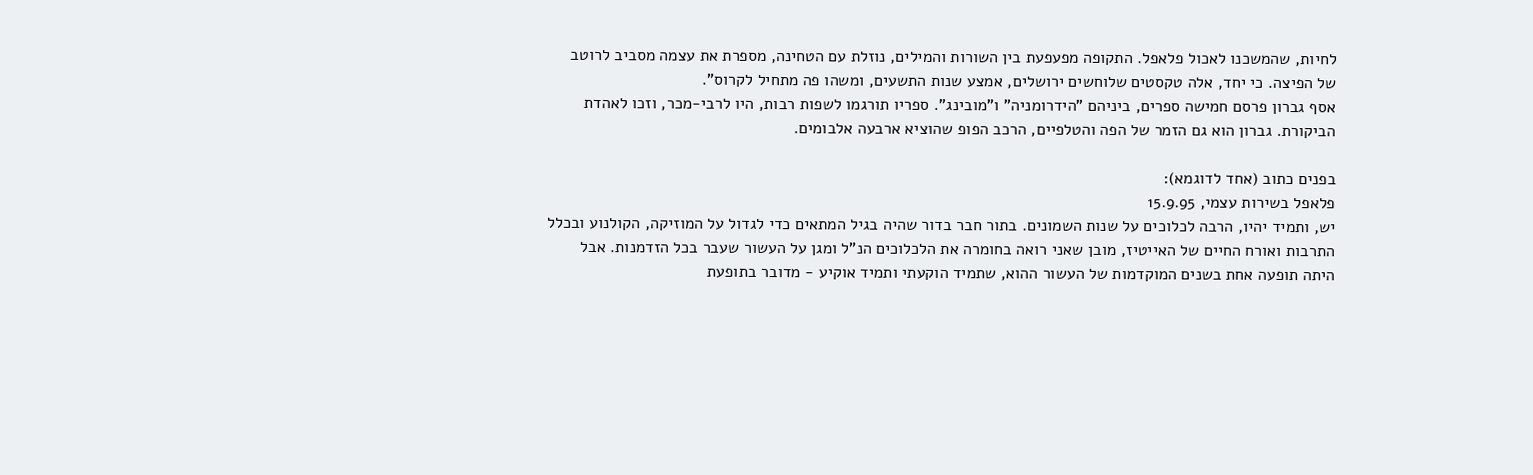לחיות, שהמשכנו לאכול פלאפל. התקופה מפעפעת בין השורות והמילים, נוזלת עם הטחינה, מספרת את עצמה מסביב לרוטב של הפיצה. כי יחד, אלה טקסטים שלוחשים ירושלים, אמצע שנות התשעים, ומשהו פה מתחיל לקרוס".
אסף גברון פרסם חמישה ספרים, ביניהם "הידרומניה" ו"מובינג". ספריו תורגמו לשפות רבות, היו לרבי-מכר, וזכו לאהדת הביקורת. גברון הוא גם הזמר של הפה והטלפיים, הרכב הפופ שהוציא ארבעה אלבומים.

בפנים כתוב (אחד לדוגמא):
פלאפל בשירות עצמי, 15.9.95
יש, ותמיד יהיו, הרבה לכלוכים על שנות השמונים. בתור חבר בדור שהיה בגיל המתאים כדי לגדול על המוזיקה, הקולנוע ובכלל התרבות ואורח החיים של האייטיז, מובן שאני רואה בחומרה את הלכלוכים הנ"ל ומגן על העשור שעבר בכל הזדמנות. אבל היתה תופעה אחת בשנים המוקדמות של העשור ההוא, שתמיד הוקעתי ותמיד אוקיע - מדובר בתופעת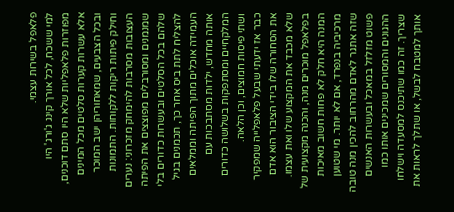פלאפל בשירות עצמי.
למי ששכח, לכל אורך קינג ג'ורג' היו מפוזרות פלאפליות שלא היו סתם דוכנים, אלא עשרות קערות סלטים מכל המינים ובכל הצבעים, שמאחוריהן ישב המוכר וחילק פיתות ריקות ללקוחות. התמונות העצובות מסרבות להימחק מזכרוני: נערים שמנמנים ומסורבלים מפוצצים את הפיתה שלהם בכל הסלטים ובעשרות כדורים בלי להצליח לתת ביס אחר כך, תכמנים בגיל העמידה אוכלים מתוך הפיתה וממלאים אותה מחדש, ילדות מסתבכות עם המלקחיים ומסתפקות בשלושה כדורים ושתי פיסות חמוצים, וכן הלאה.
כבר אז ידעתי שבעל פלאפלייה שמפקיר את הסחורה שלו בידי הציבור הוא אדם שלא מכבד את המקצוע שלו ואת עצמו. בפלאפל מוכרים מנה, והכנה מקצועית של המנה היא חלק לא פחות חשוב מאיכות מרכיביה בנפרד, אם לא יותר. מי שטוען שזה אתגר לאדם מהרחוב להכין מנה טובה פשוט מזלזל במאכל ובעשרות האנשים ההגונים והמסורים שמכינים אותו כמו שצריך. זה כמו שתיכנס למסעדה וישלחו אותך למטבח לבשל, או שתלך לראות את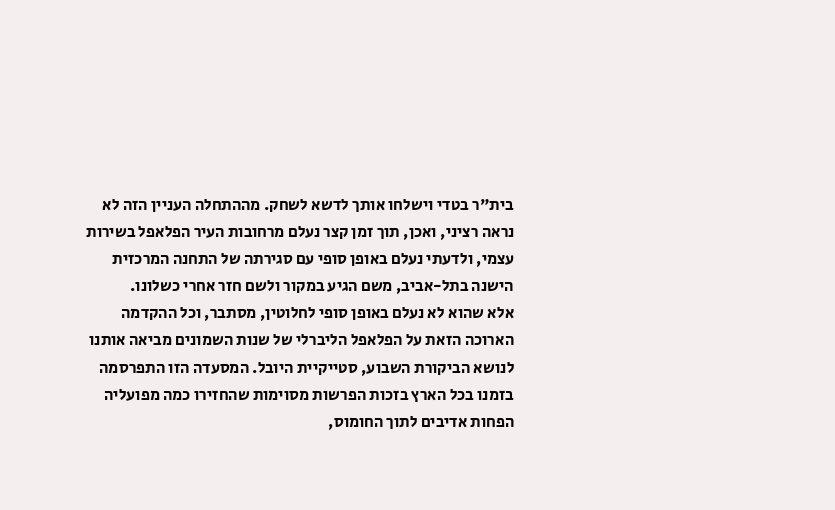בית"ר בטדי וישלחו אותך לדשא לשחק. מההתחלה העניין הזה לא נראה רציני, ואכן, תוך זמן קצר נעלם מרחובות העיר הפלאפל בשירות עצמי, ולדעתי נעלם באופן סופי עם סגירתה של התחנה המרכזית הישנה בתל-אביב, משם הגיע במקור ולשם חזר אחרי כשלונו.
אלא שהוא לא נעלם באופן סופי לחלוטין, מסתבר, וכל ההקדמה הארוכה הזאת על הפלאפל הליברלי של שנות השמונים מביאה אותנו לנושא הביקורת השבוע, סטייקיית היובל. המסעדה הזו התפרסמה בזמנו בכל הארץ בזכות הפרשות מסוימות שהחזירו כמה מפועליה הפחות אדיבים לתוך החומוס,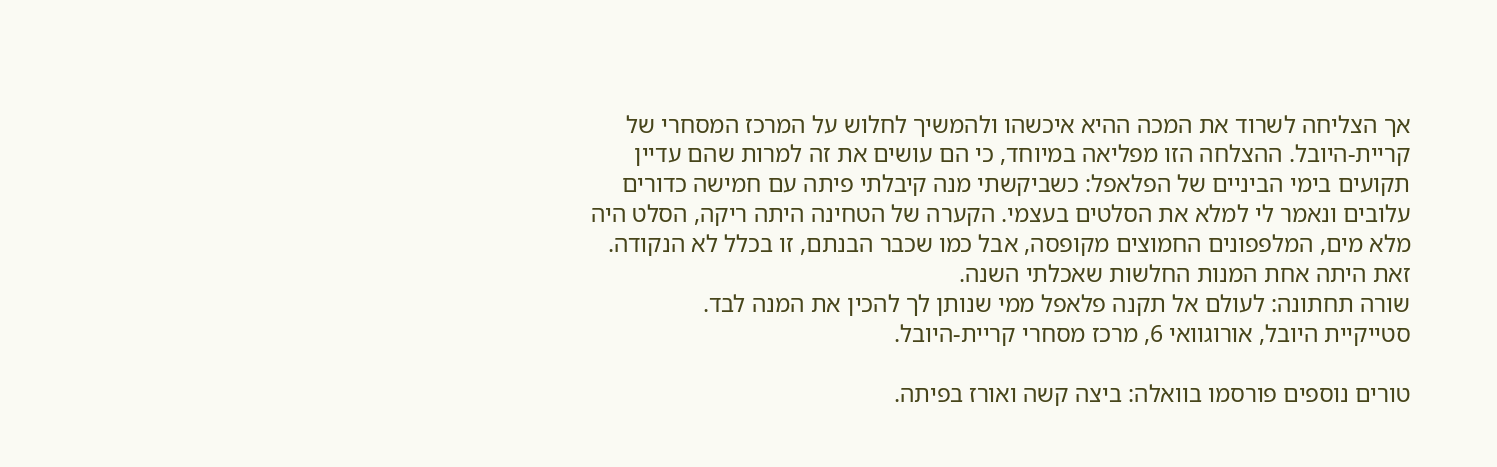אך הצליחה לשרוד את המכה ההיא איכשהו ולהמשיך לחלוש על המרכז המסחרי של קריית-היובל. ההצלחה הזו מפליאה במיוחד, כי הם עושים את זה למרות שהם עדיין תקועים בימי הביניים של הפלאפל: כשביקשתי מנה קיבלתי פיתה עם חמישה כדורים עלובים ונאמר לי למלא את הסלטים בעצמי. הקערה של הטחינה היתה ריקה, הסלט היה מלא מים, המלפפונים החמוצים מקופסה, אבל כמו שכבר הבנתם, זו בכלל לא הנקודה. זאת היתה אחת המנות החלשות שאכלתי השנה.
שורה תחתונה: לעולם אל תקנה פלאפל ממי שנותן לך להכין את המנה לבד.
סטייקיית היובל, אורוגוואי 6, מרכז מסחרי קריית-היובל.

טורים נוספים פורסמו בוואלה: ביצה קשה ואורז בפיתה.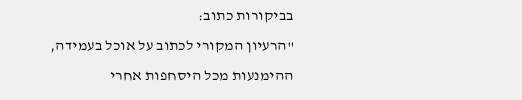בביקורות כתוב:
"הרעיון המקורי לכתוב על אוכל בעמידה, ההימנעות מכל היסחפות אחרי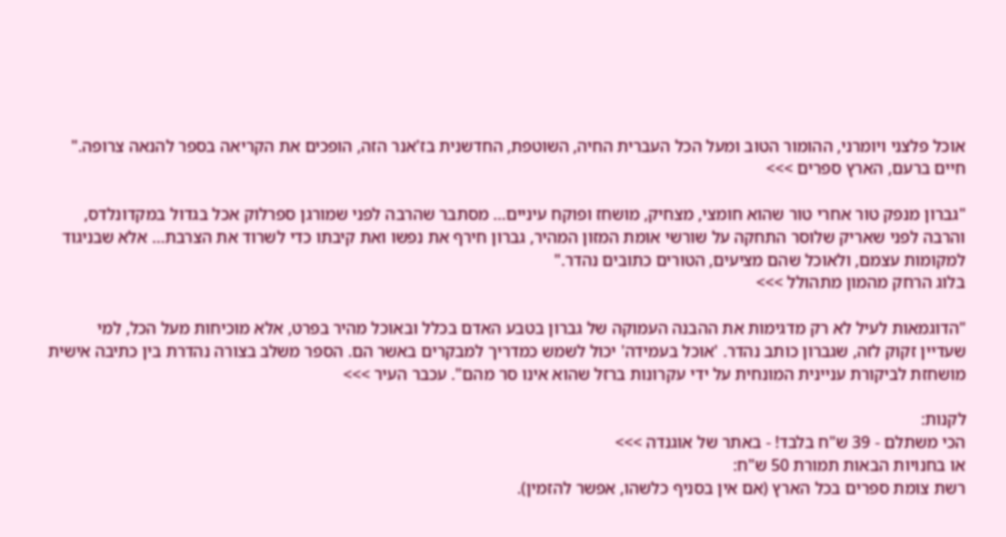אוכל פלצני ויומרני, ההומור הטוב ומעל הכל העברית החיה, השוטפת, החדשנית בז'אנר הזה, הופכים את הקריאה בספר להנאה צרופה." חיים ברעם, הארץ ספרים >>>

"גברון מנפק טור אחרי טור שהוא חומצי, מצחיק, מושחז ופוקח עיניים… מסתבר שהרבה לפני שמורגן ספרלוק אכל בגדול במקדונלדס, והרבה לפני שאריק שלוסר התחקה על שורשי אומת המזון המהיר, גברון חירף את נפשו ואת קיבתו כדי לשרוד את הצרבת… אלא שבניגוד למקומות עצמם, ולאוכל שהם מציעים, הטורים כתובים נהדר."
בלוג הרחק מהמון מתהולל >>>

"הדוגמאות לעיל לא רק מדגימות את ההבנה העמוקה של גברון בטבע האדם בכלל ובאוכל מהיר בפרט, אלא מוכיחות מעל הכל, למי שעדיין זקוק לזה, שגברון כותב נהדר. 'אוכל בעמידה' יכול לשמש כמדריך למבקרים באשר הם. הספר משלב בצורה נהדרת בין כתיבה אישית מושחזת לביקורת עניינית המונחית על ידי עקרונות ברזל שהוא אינו סר מהם". עכבר העיר >>>

לקנות:
הכי משתלם - 39 ש"ח בלבד! - באתר של אוגנדה >>>
או בחנויות הבאות תמורת 50 ש"ח:
רשת צומת ספרים בכל הארץ (אם אין בסניף כלשהו, אפשר להזמין).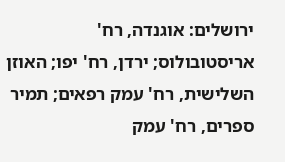ירושלים: אוגנדה, רח' אריסטובולוס; ירדן, רח' יפו; האוזן השלישית, רח' עמק רפאים; תמיר ספרים, רח' עמק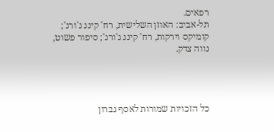רפאים.
תל-אביב: האוזן השלישית, רח' קינג ג'ורג'; קומיקס וירקות, רח' קינג ג'ורג'; סיפור פשוט, נווה צדק.




כל הזכויות שמורות לאסף גברון